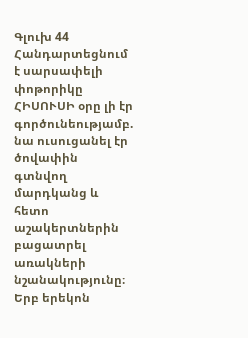Գլուխ 44
Հանդարտեցնում է սարսափելի փոթորիկը
ՀԻՍՈՒՍԻ օրը լի էր գործունեությամբ. նա ուսուցանել էր ծովափին գտնվող մարդկանց և հետո աշակերտներին բացատրել առակների նշանակությունը։ Երբ երեկոն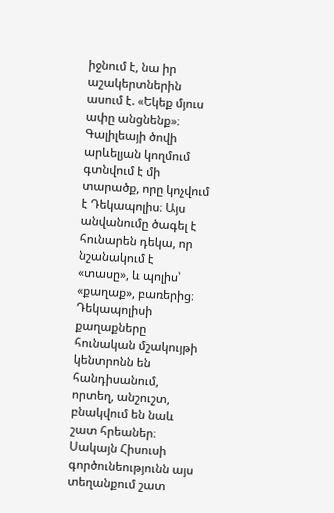իջնում է, նա իր աշակերտներին ասում է. «Եկեք մյուս ափը անցնենք»։
Գալիլեայի ծովի արևելյան կողմում գտնվում է մի տարածք, որը կոչվում է Դեկապոլիս։ Այս անվանումը ծագել է հունարեն դեկա, որ նշանակում է «տասը», և պոլիս՝ «քաղաք», բառերից։ Դեկապոլիսի քաղաքները հունական մշակույթի կենտրոնն են հանդիսանում, որտեղ, անշուշտ, բնակվում են նաև շատ հրեաներ։ Սակայն Հիսուսի գործունեությունն այս տեղանքում շատ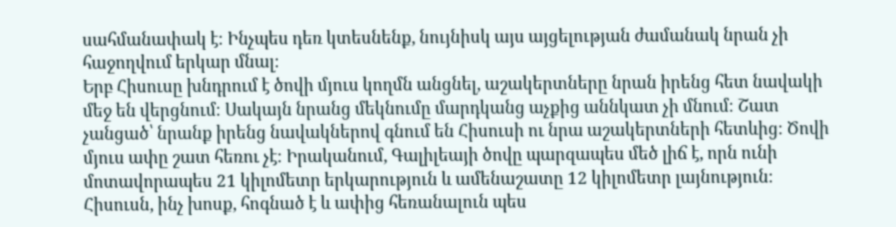սահմանափակ է։ Ինչպես դեռ կտեսնենք, նույնիսկ այս այցելության ժամանակ նրան չի հաջողվում երկար մնալ։
Երբ Հիսուսը խնդրում է ծովի մյուս կողմն անցնել, աշակերտները նրան իրենց հետ նավակի մեջ են վերցնում։ Սակայն նրանց մեկնումը մարդկանց աչքից աննկատ չի մնում։ Շատ չանցած՝ նրանք իրենց նավակներով գնում են Հիսուսի ու նրա աշակերտների հետևից։ Ծովի մյուս ափը շատ հեռու չէ։ Իրականում, Գալիլեայի ծովը պարզապես մեծ լիճ է, որն ունի մոտավորապես 21 կիլոմետր երկարություն և ամենաշատը 12 կիլոմետր լայնություն։
Հիսուսն, ինչ խոսք, հոգնած է և ափից հեռանալուն պես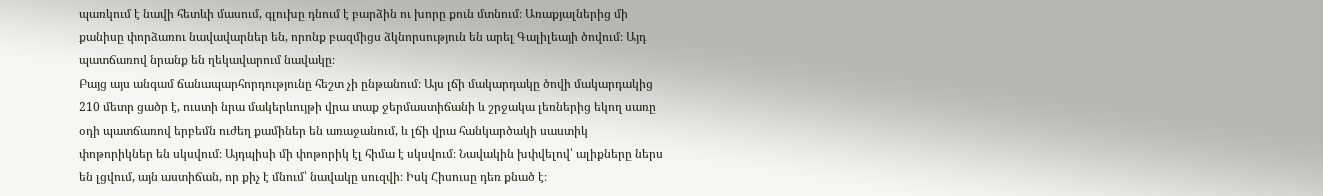պառկում է նավի հետևի մասում, գլուխը դնում է բարձին ու խորը քուն մտնում։ Առաքյալներից մի քանիսը փորձառու նավավարներ են, որոնք բազմիցս ձկնորսություն են արել Գալիլեայի ծովում։ Այդ պատճառով նրանք են ղեկավարում նավակը։
Բայց այս անգամ ճանապարհորդությունը հեշտ չի ընթանում։ Այս լճի մակարդակը ծովի մակարդակից 210 մետր ցածր է, ուստի նրա մակերևույթի վրա տաք ջերմաստիճանի և շրջակա լեռներից եկող սառը օդի պատճառով երբեմն ուժեղ քամիներ են առաջանում, և լճի վրա հանկարծակի սաստիկ փոթորիկներ են սկսվում։ Այդպիսի մի փոթորիկ էլ հիմա է սկսվում։ Նավակին խփվելով՝ ալիքները ներս են լցվում, այն աստիճան, որ քիչ է մնում՝ նավակը սուզվի։ Իսկ Հիսուսը դեռ քնած է։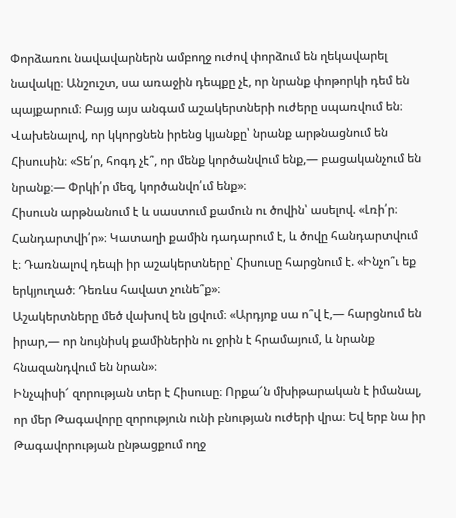Փորձառու նավավարներն ամբողջ ուժով փորձում են ղեկավարել նավակը։ Անշուշտ, սա առաջին դեպքը չէ, որ նրանք փոթորկի դեմ են պայքարում։ Բայց այս անգամ աշակերտների ուժերը սպառվում են։ Վախենալով, որ կկորցնեն իրենց կյանքը՝ նրանք արթնացնում են Հիսուսին։ «Տե՛ր, հոգդ չէ՞, որ մենք կործանվում ենք,— բացականչում են նրանք։— Փրկի՛ր մեզ, կործանվո՛ւմ ենք»։
Հիսուսն արթնանում է և սաստում քամուն ու ծովին՝ ասելով. «Լռի՛ր։ Հանդարտվի՛ր»։ Կատաղի քամին դադարում է, և ծովը հանդարտվում է։ Դառնալով դեպի իր աշակերտները՝ Հիսուսը հարցնում է. «Ինչո՞ւ եք երկյուղած։ Դեռևս հավատ չունե՞ք»։
Աշակերտները մեծ վախով են լցվում։ «Արդյոք սա ո՞վ է,— հարցնում են իրար,— որ նույնիսկ քամիներին ու ջրին է հրամայում, և նրանք հնազանդվում են նրան»։
Ինչպիսի՜ զորության տեր է Հիսուսը։ Որքա՜ն մխիթարական է իմանալ, որ մեր Թագավորը զորություն ունի բնության ուժերի վրա։ Եվ երբ նա իր Թագավորության ընթացքում ողջ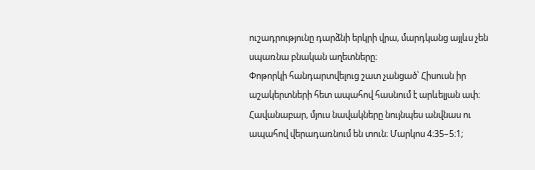ուշադրությունը դարձնի երկրի վրա, մարդկանց այլևս չեն սպառնա բնական աղետները։
Փոթորկի հանդարտվելուց շատ չանցած՝ Հիսուսն իր աշակերտների հետ ապահով հասնում է արևելյան ափ։ Հավանաբար, մյուս նավակները նույնպես անվնաս ու ապահով վերադառնում են տուն։ Մարկոս 4։35–5։1;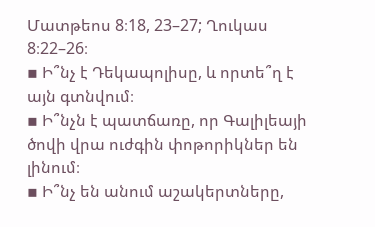Մատթեոս 8։18, 23–27; Ղուկաս 8։22–26։
▪ Ի՞նչ է Դեկապոլիսը, և որտե՞ղ է այն գտնվում։
▪ Ի՞նչն է պատճառը, որ Գալիլեայի ծովի վրա ուժգին փոթորիկներ են լինում։
▪ Ի՞նչ են անում աշակերտները,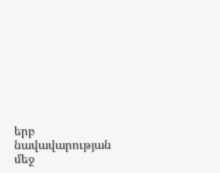երբ նավավարության մեջ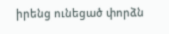իրենց ունեցած փորձն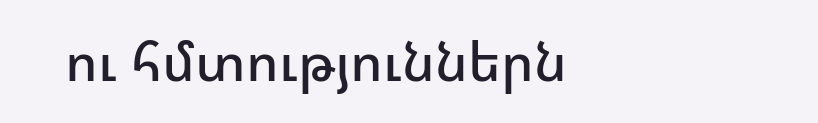ու հմտություններն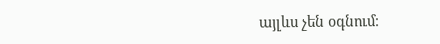այլևս չեն օգնում։